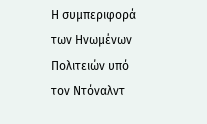Η συμπεριφορά των Ηνωμένων Πολιτειών υπό τον Ντόναλντ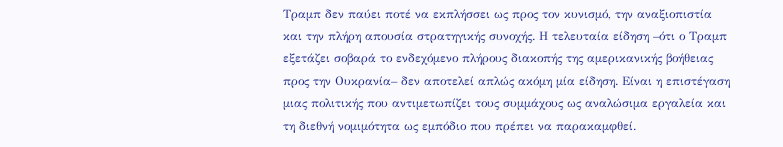Τραμπ δεν παύει ποτέ να εκπλήσσει ως προς τον κυνισμό, την αναξιοπιστία και την πλήρη απουσία στρατηγικής συνοχής. Η τελευταία είδηση –ότι ο Τραμπ εξετάζει σοβαρά το ενδεχόμενο πλήρους διακοπής της αμερικανικής βοήθειας προς την Ουκρανία– δεν αποτελεί απλώς ακόμη μία είδηση. Είναι η επιστέγαση μιας πολιτικής που αντιμετωπίζει τους συμμάχους ως αναλώσιμα εργαλεία και τη διεθνή νομιμότητα ως εμπόδιο που πρέπει να παρακαμφθεί.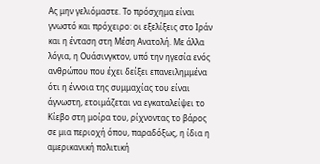Ας μην γελιόμαστε. Το πρόσχημα είναι γνωστό και πρόχειρο: οι εξελίξεις στο Ιράν και η ένταση στη Μέση Ανατολή. Με άλλα λόγια, η Ουάσινγκτον, υπό την ηγεσία ενός ανθρώπου που έχει δείξει επανειλημμένα ότι η έννοια της συμμαχίας του είναι άγνωστη, ετοιμάζεται να εγκαταλείψει το Κίεβο στη μοίρα του, ρίχνοντας το βάρος σε μια περιοχή όπου, παραδόξως, η ίδια η αμερικανική πολιτική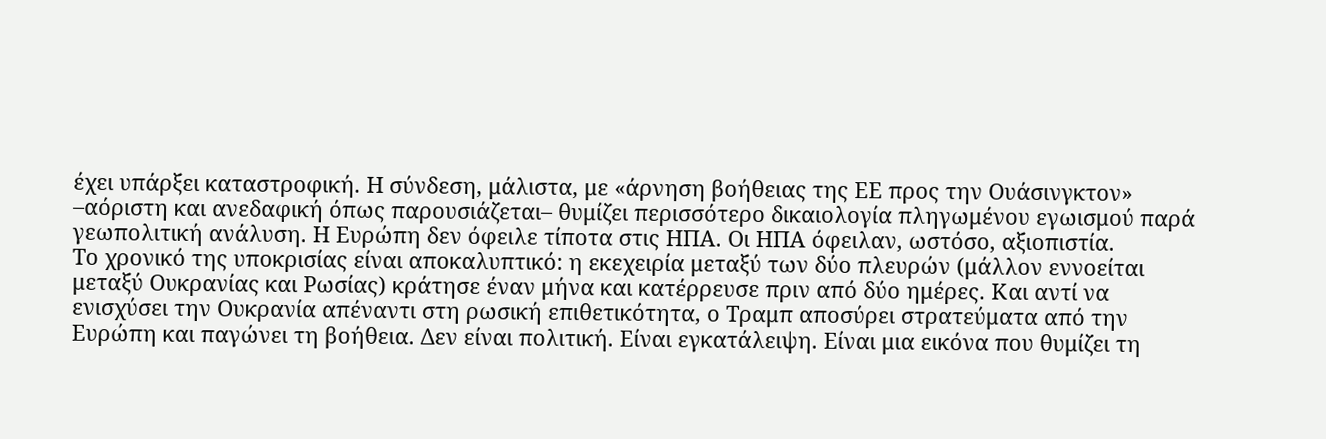έχει υπάρξει καταστροφική. Η σύνδεση, μάλιστα, με «άρνηση βοήθειας της ΕΕ προς την Ουάσινγκτον» –αόριστη και ανεδαφική όπως παρουσιάζεται– θυμίζει περισσότερο δικαιολογία πληγωμένου εγωισμού παρά γεωπολιτική ανάλυση. Η Ευρώπη δεν όφειλε τίποτα στις ΗΠΑ. Οι ΗΠΑ όφειλαν, ωστόσο, αξιοπιστία.
Το χρονικό της υποκρισίας είναι αποκαλυπτικό: η εκεχειρία μεταξύ των δύο πλευρών (μάλλον εννοείται μεταξύ Ουκρανίας και Ρωσίας) κράτησε έναν μήνα και κατέρρευσε πριν από δύο ημέρες. Και αντί να ενισχύσει την Ουκρανία απέναντι στη ρωσική επιθετικότητα, ο Τραμπ αποσύρει στρατεύματα από την Ευρώπη και παγώνει τη βοήθεια. Δεν είναι πολιτική. Είναι εγκατάλειψη. Είναι μια εικόνα που θυμίζει τη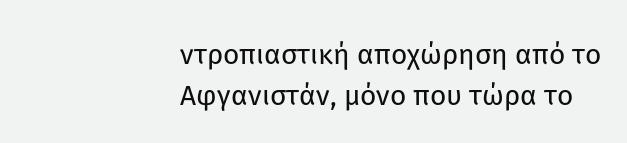ντροπιαστική αποχώρηση από το Αφγανιστάν, μόνο που τώρα το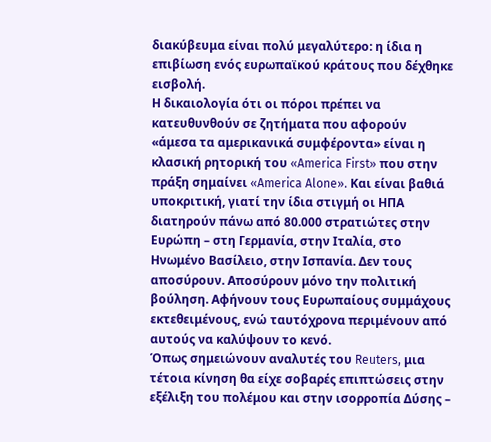διακύβευμα είναι πολύ μεγαλύτερο: η ίδια η επιβίωση ενός ευρωπαϊκού κράτους που δέχθηκε εισβολή.
Η δικαιολογία ότι οι πόροι πρέπει να κατευθυνθούν σε ζητήματα που αφορούν «άμεσα τα αμερικανικά συμφέροντα» είναι η κλασική ρητορική του «America First» που στην πράξη σημαίνει «America Alone». Και είναι βαθιά υποκριτική, γιατί την ίδια στιγμή οι ΗΠΑ διατηρούν πάνω από 80.000 στρατιώτες στην Ευρώπη – στη Γερμανία, στην Ιταλία, στο Ηνωμένο Βασίλειο, στην Ισπανία. Δεν τους αποσύρουν. Αποσύρουν μόνο την πολιτική βούληση. Αφήνουν τους Ευρωπαίους συμμάχους εκτεθειμένους, ενώ ταυτόχρονα περιμένουν από αυτούς να καλύψουν το κενό.
Όπως σημειώνουν αναλυτές του Reuters, μια τέτοια κίνηση θα είχε σοβαρές επιπτώσεις στην εξέλιξη του πολέμου και στην ισορροπία Δύσης –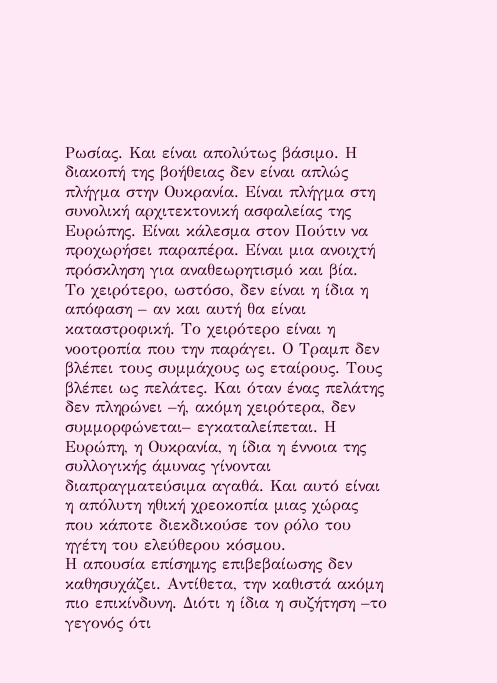Ρωσίας. Και είναι απολύτως βάσιμο. Η διακοπή της βοήθειας δεν είναι απλώς πλήγμα στην Ουκρανία. Είναι πλήγμα στη συνολική αρχιτεκτονική ασφαλείας της Ευρώπης. Είναι κάλεσμα στον Πούτιν να προχωρήσει παραπέρα. Είναι μια ανοιχτή πρόσκληση για αναθεωρητισμό και βία.
Το χειρότερο, ωστόσο, δεν είναι η ίδια η απόφαση – αν και αυτή θα είναι καταστροφική. Το χειρότερο είναι η νοοτροπία που την παράγει. Ο Τραμπ δεν βλέπει τους συμμάχους ως εταίρους. Τους βλέπει ως πελάτες. Και όταν ένας πελάτης δεν πληρώνει –ή, ακόμη χειρότερα, δεν συμμορφώνεται– εγκαταλείπεται. Η Ευρώπη, η Ουκρανία, η ίδια η έννοια της συλλογικής άμυνας γίνονται διαπραγματεύσιμα αγαθά. Και αυτό είναι η απόλυτη ηθική χρεοκοπία μιας χώρας που κάποτε διεκδικούσε τον ρόλο του ηγέτη του ελεύθερου κόσμου.
Η απουσία επίσημης επιβεβαίωσης δεν καθησυχάζει. Αντίθετα, την καθιστά ακόμη πιο επικίνδυνη. Διότι η ίδια η συζήτηση –το γεγονός ότι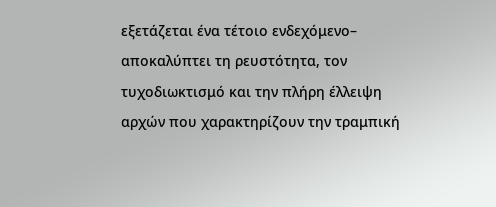εξετάζεται ένα τέτοιο ενδεχόμενο– αποκαλύπτει τη ρευστότητα, τον τυχοδιωκτισμό και την πλήρη έλλειψη αρχών που χαρακτηρίζουν την τραμπική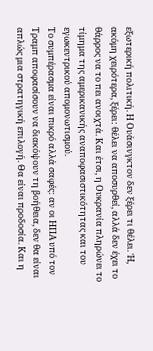εξωτερική πολιτική. Η Ουάσινγκτον δεν ξέρει τι θέλει. Ή, ακόμη χειρότερα, ξέρει: θέλει να αποσυρθεί, αλλά δεν έχει το θάρρος να το πει ανοιχτά. Και έτσι, η Ουκρανία πληρώνει το τίμημα της αμερικανικής αναποφασιστικότητας και του εγωκεντρικού απομονωτισμού.
Το συμπέρασμα είναι πικρό αλλά σαφές: αν οι ΗΠΑ υπό τον Τραμπ αποφασίσουν να διακόψουν τη βοήθεια, δεν θα είναι απλώς μια στρατηγική επιλογή. Θα είναι προδοσία. Και η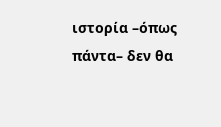ιστορία –όπως πάντα– δεν θα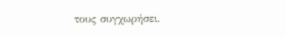τους συγχωρήσει.